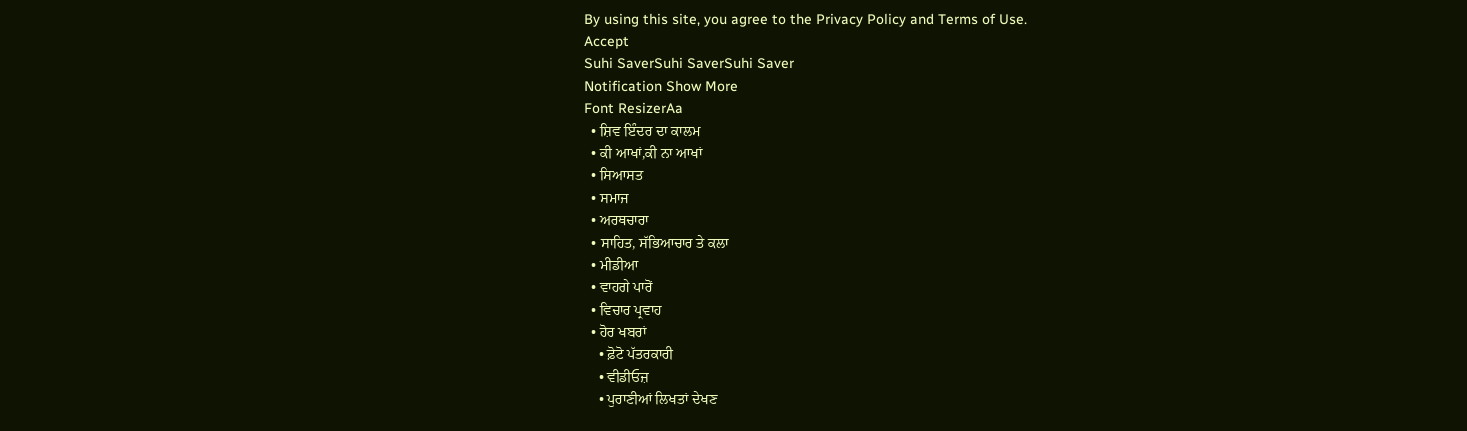By using this site, you agree to the Privacy Policy and Terms of Use.
Accept
Suhi SaverSuhi SaverSuhi Saver
Notification Show More
Font ResizerAa
  • ਸ਼ਿਵ ਇੰਦਰ ਦਾ ਕਾਲਮ
  • ਕੀ ਆਖਾਂ,ਕੀ ਨਾ ਆਖਾਂ
  • ਸਿਆਸਤ
  • ਸਮਾਜ
  • ਅਰਥਚਾਰਾ
  • ਸਾਹਿਤ, ਸੱਭਿਆਚਾਰ ਤੇ ਕਲਾ
  • ਮੀਡੀਆ
  • ਵਾਹਗੇ ਪਾਰੋਂ
  • ਵਿਚਾਰ ਪ੍ਰਵਾਹ
  • ਹੋਰ ਖਬਰਾਂ
    • ਫ਼ੋਟੋ ਪੱਤਰਕਾਰੀ
    • ਵੀਡੀਓਜ਼
    • ਪੁਰਾਣੀਆਂ ਲਿਖਤਾਂ ਦੇਖਣ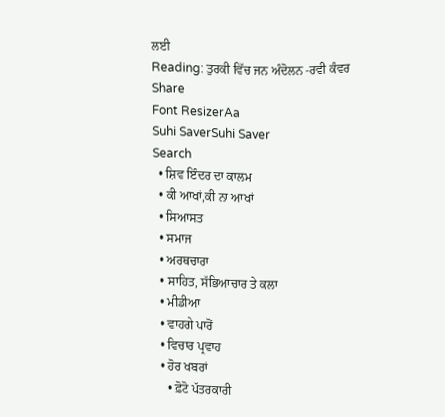ਲਈ
Reading: ਤੁਰਕੀ ਵਿੱਚ ਜਨ ਅੰਦੋਲਨ -ਰਵੀ ਕੰਵਰ
Share
Font ResizerAa
Suhi SaverSuhi Saver
Search
  • ਸ਼ਿਵ ਇੰਦਰ ਦਾ ਕਾਲਮ
  • ਕੀ ਆਖਾਂ,ਕੀ ਨਾ ਆਖਾਂ
  • ਸਿਆਸਤ
  • ਸਮਾਜ
  • ਅਰਥਚਾਰਾ
  • ਸਾਹਿਤ, ਸੱਭਿਆਚਾਰ ਤੇ ਕਲਾ
  • ਮੀਡੀਆ
  • ਵਾਹਗੇ ਪਾਰੋਂ
  • ਵਿਚਾਰ ਪ੍ਰਵਾਹ
  • ਹੋਰ ਖਬਰਾਂ
    • ਫ਼ੋਟੋ ਪੱਤਰਕਾਰੀ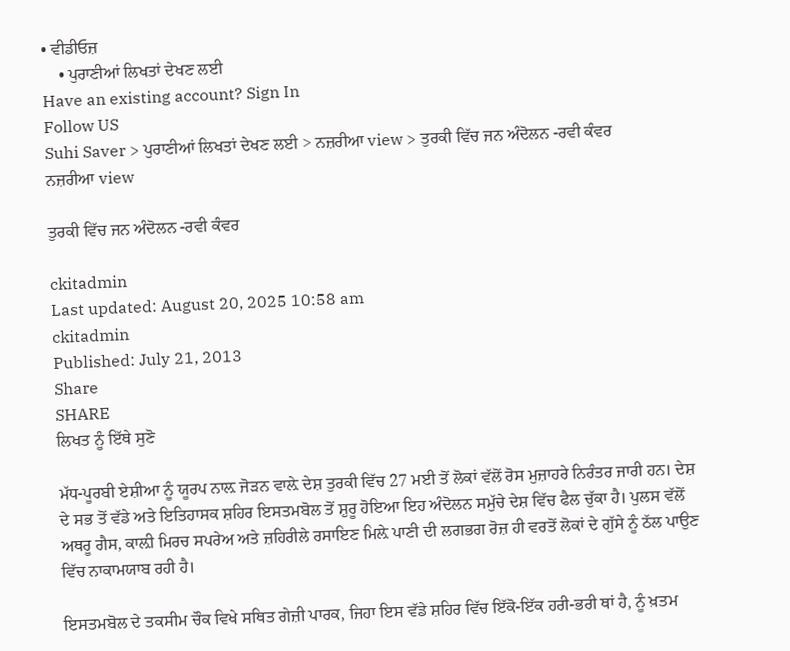• ਵੀਡੀਓਜ਼
    • ਪੁਰਾਣੀਆਂ ਲਿਖਤਾਂ ਦੇਖਣ ਲਈ
Have an existing account? Sign In
Follow US
Suhi Saver > ਪੁਰਾਣੀਆਂ ਲਿਖਤਾਂ ਦੇਖਣ ਲਈ > ਨਜ਼ਰੀਆ view > ਤੁਰਕੀ ਵਿੱਚ ਜਨ ਅੰਦੋਲਨ -ਰਵੀ ਕੰਵਰ
ਨਜ਼ਰੀਆ view

ਤੁਰਕੀ ਵਿੱਚ ਜਨ ਅੰਦੋਲਨ -ਰਵੀ ਕੰਵਰ

ckitadmin
Last updated: August 20, 2025 10:58 am
ckitadmin
Published: July 21, 2013
Share
SHARE
ਲਿਖਤ ਨੂੰ ਇੱਥੇ ਸੁਣੋ

ਮੱਧ-ਪੂਰਬੀ ਏਸ਼ੀਆ ਨੂੰ ਯੂਰਪ ਨਾਲ਼ ਜੋੜਨ ਵਾਲ਼ੇ ਦੇਸ਼ ਤੁਰਕੀ ਵਿੱਚ 27 ਮਈ ਤੋਂ ਲੋਕਾਂ ਵੱਲੋਂ ਰੋਸ ਮੁਜ਼ਾਹਰੇ ਨਿਰੰਤਰ ਜਾਰੀ ਹਨ। ਦੇਸ਼ ਦੇ ਸਭ ਤੋਂ ਵੱਡੇ ਅਤੇ ਇਤਿਹਾਸਕ ਸ਼ਹਿਰ ਇਸਤਮਬੋਲ ਤੋਂ ਸ਼ੁਰੂ ਹੋਇਆ ਇਹ ਅੰਦੋਲਨ ਸਮੁੱਚੇ ਦੇਸ਼ ਵਿੱਚ ਫੈਲ ਚੁੱਕਾ ਹੈ। ਪੁਲਸ ਵੱਲੋਂ ਅਥਰੂ ਗੈਸ, ਕਾਲ਼ੀ ਮਿਰਚ ਸਪਰੇਅ ਅਤੇ ਜ਼ਹਿਰੀਲੇ ਰਸਾਇਣ ਮਿਲ਼ੇ ਪਾਣੀ ਦੀ ਲਗਭਗ ਰੋਜ਼ ਹੀ ਵਰਤੋਂ ਲੋਕਾਂ ਦੇ ਗੁੱਸੇ ਨੂੰ ਠੱਲ ਪਾਉਣ ਵਿੱਚ ਨਾਕਾਮਯਾਬ ਰਹੀ ਹੈ।

ਇਸਤਮਬੋਲ ਦੇ ਤਕਸੀਮ ਚੌਕ ਵਿਖੇ ਸਥਿਤ ਗੇਜ਼ੀ ਪਾਰਕ, ਜਿਹਾ ਇਸ ਵੱਡੇ ਸ਼ਹਿਰ ਵਿੱਚ ਇੱਕੋ-ਇੱਕ ਹਰੀ-ਭਰੀ ਥਾਂ ਹੈ, ਨੂੰ ਖ਼ਤਮ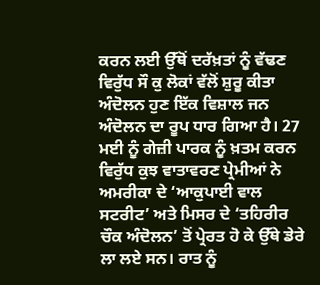ਕਰਨ ਲਈ ਉੱਥੋਂ ਦਰੱਖ਼ਤਾਂ ਨੂੰ ਵੱਢਣ ਵਿਰੁੱਧ ਸੌ ਕੁ ਲੋਕਾਂ ਵੱਲੋਂ ਸ਼ੁਰੂ ਕੀਤਾ ਅੰਦੋਲਨ ਹੁਣ ਇੱਕ ਵਿਸ਼ਾਲ ਜਨ ਅੰਦੋਲਨ ਦਾ ਰੂਪ ਧਾਰ ਗਿਆ ਹੈ। 27 ਮਈ ਨੂੰ ਗੇਜ਼ੀ ਪਾਰਕ ਨੂੰ ਖ਼ਤਮ ਕਰਨ ਵਿਰੁੱਧ ਕੁਝ ਵਾਤਾਵਰਣ ਪ੍ਰੇਮੀਆਂ ਨੇ ਅਮਰੀਕਾ ਦੇ ‘ਆਕੁਪਾਈ ਵਾਲ ਸਟਰੀਟ’ ਅਤੇ ਮਿਸਰ ਦੇ ‘ਤਹਿਰੀਰ ਚੌਕ ਅੰਦੋਲਨ’ ਤੋਂ ਪ੍ਰੇਰਤ ਹੋ ਕੇ ਉੱਥੇ ਡੇਰੇ ਲਾ ਲਏ ਸਨ। ਰਾਤ ਨੂੰ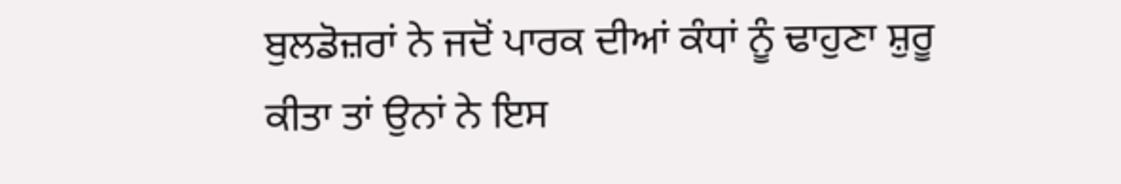ਬੁਲਡੋਜ਼ਰਾਂ ਨੇ ਜਦੋਂ ਪਾਰਕ ਦੀਆਂ ਕੰਧਾਂ ਨੂੰ ਢਾਹੁਣਾ ਸ਼ੁਰੂ ਕੀਤਾ ਤਾਂ ਉਨਾਂ ਨੇ ਇਸ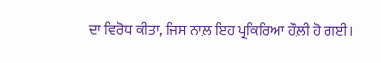ਦਾ ਵਿਰੋਧ ਕੀਤਾ, ਜਿਸ ਨਾਲ਼ ਇਹ ਪ੍ਰਕਿਰਿਆ ਹੌਲ਼ੀ ਹੋ ਗਈ।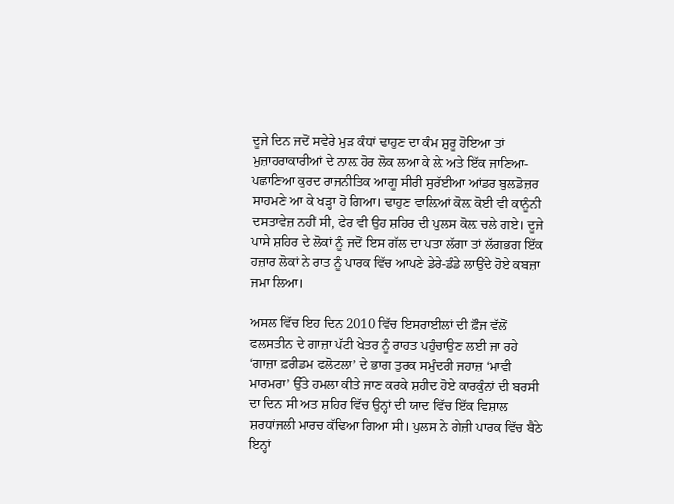ਦੂਜੇ ਦਿਨ ਜਦੋਂ ਸਵੇਰੇ ਮੁੜ ਕੰਧਾਂ ਢਾਹੁਣ ਦਾ ਕੰਮ ਸ਼ੁਰੂ ਹੋਇਆ ਤਾਂ ਮੁਜ਼ਾਹਰਾਕਾਰੀਆਂ ਦੇ ਨਾਲ਼ ਹੋਰ ਲੋਕ ਲਆ ਕੇ ਲ਼ੇ ਅਤੇ ਇੱਕ ਜਾਣਿਆ-ਪਛਾਣਿਆ ਕੁਰਦ ਰਾਜਨੀਤਿਕ ਆਗੂ ਸੀਰੀ ਸੁਰੱਈਆ ਆਂਡਰ ਬੁਲਡੋਜ਼ਰ ਸਾਹਮਣੇ ਆ ਕੇ ਖੜ੍ਹਾ ਹੋ ਗਿਆ। ਢਾਹੁਣ ਵਾਲ਼ਿਆਂ ਕੋਲ਼ ਕੋਈ ਵੀ ਕਾਨੂੰਨੀ ਦਸਤਾਵੇਜ਼ ਨਹੀਂ ਸੀ, ਫੇਰ ਵੀ ਉਹ ਸ਼ਹਿਰ ਦੀ ਪੁਲਸ ਕੋਲ਼ ਚਲੇ ਗਏ। ਦੂਜੇ ਪਾਸੇ ਸ਼ਹਿਰ ਦੇ ਲੋਕਾਂ ਨੂੰ ਜਦੋਂ ਇਸ ਗੱਲ ਦਾ ਪਤਾ ਲੱਗਾ ਤਾਂ ਲੱਗਭਗ ਇੱਕ ਹਜ਼ਾਰ ਲੋਕਾਂ ਨੇ ਰਾਤ ਨੂੰ ਪਾਰਕ ਵਿੱਚ ਆਪਣੇ ਡੇਰੇ-ਡੰਡੇ ਲਾਉਂਦੇ ਹੋਏ ਕਬਜ਼ਾ ਜਮਾ ਲਿਆ।

ਅਸਲ ਵਿੱਚ ਇਹ ਦਿਨ 2010 ਵਿੱਚ ਇਸਰਾਈਲਾਂ ਦੀ ਫ਼ੌਜ ਵੱਲੋਂ ਫਲਸਤੀਨ ਦੇ ਗਾਜ਼ਾ ਪੱਟੀ ਖੇਤਰ ਨੂੰ ਰਾਹਤ ਪਹੁੰਚਾਉਣ ਲਈ ਜਾ ਰਹੇ ‘ਗਾਜ਼ਾ ਫ਼ਰੀਡਮ ਫਲੋਟਲਾ’ ਦੇ ਭਾਗ ਤੁਰਕ ਸਮੁੰਦਰੀ ਜਹਾਜ਼ ‘ਮਾਵੀ ਮਾਰਮਰਾ’ ਉੱਤੇ ਹਮਲਾ ਕੀਤੇ ਜਾਣ ਕਰਕੇ ਸ਼ਹੀਦ ਹੋਏ ਕਾਰਕੁੰਨਾਂ ਦੀ ਬਰਸੀ ਦਾ ਦਿਨ ਸੀ ਅਤ ਸ਼ਹਿਰ ਵਿੱਚ ਉਨ੍ਹਾਂ ਦੀ ਯਾਦ ਵਿੱਚ ਇੱਕ ਵਿਸ਼ਾਲ ਸ਼ਰਧਾਂਜਲੀ ਮਾਰਚ ਕੱਢਿਆ ਗਿਆ ਸੀ। ਪੁਲਸ ਨੇ ਗੇਜ਼ੀ ਪਾਰਕ ਵਿੱਚ ਬੈਠੇ ਇਨ੍ਹਾਂ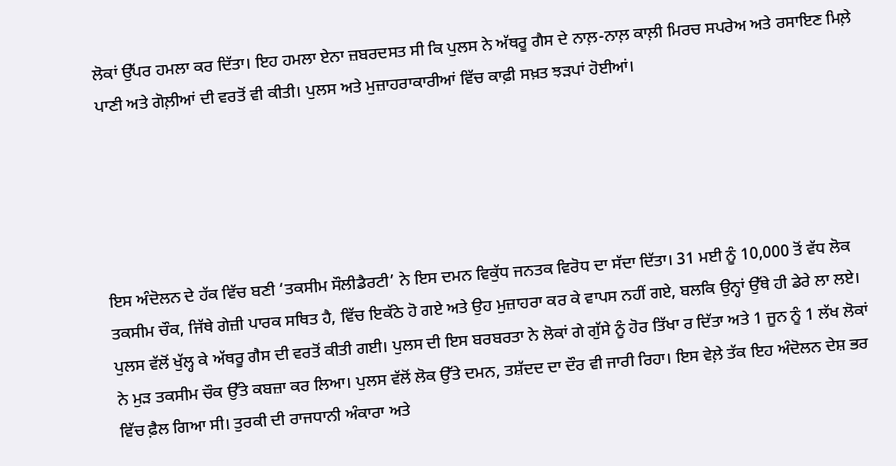ਲੋਕਾਂ ਉੱਪਰ ਹਮਲਾ ਕਰ ਦਿੱਤਾ। ਇਹ ਹਮਲਾ ਏਨਾ ਜ਼ਬਰਦਸਤ ਸੀ ਕਿ ਪੁਲਸ ਨੇ ਅੱਥਰੂ ਗੈਸ ਦੇ ਨਾਲ਼-ਨਾਲ਼ ਕਾਲ਼ੀ ਮਿਰਚ ਸਪਰੇਅ ਅਤੇ ਰਸਾਇਣ ਮਿਲ਼ੇ ਪਾਣੀ ਅਤੇ ਗੋਲ਼ੀਆਂ ਦੀ ਵਰਤੋਂ ਵੀ ਕੀਤੀ। ਪੁਲਸ ਅਤੇ ਮੁਜ਼ਾਹਰਾਕਾਰੀਆਂ ਵਿੱਚ ਕਾਫ਼ੀ ਸਖ਼ਤ ਝੜਪਾਂ ਹੋਈਆਂ।





ਇਸ ਅੰਦੋਲਨ ਦੇ ਹੱਕ ਵਿੱਚ ਬਣੀ ‘ਤਕਸੀਮ ਸੌਲੀਡੈਰਟੀ’ ਨੇ ਇਸ ਦਮਨ ਵਿਕੁੱਧ ਜਨਤਕ ਵਿਰੋਧ ਦਾ ਸੱਦਾ ਦਿੱਤਾ। 31 ਮਈ ਨੂੰ 10,000 ਤੋਂ ਵੱਧ ਲੋਕ ਤਕਸੀਮ ਚੌਕ, ਜਿੱਥੇ ਗੇਜ਼ੀ ਪਾਰਕ ਸਥਿਤ ਹੈ, ਵਿੱਚ ਇਕੱਠੇ ਹੋ ਗਏ ਅਤੇ ਉਹ ਮੁਜ਼ਾਹਰਾ ਕਰ ਕੇ ਵਾਪਸ ਨਹੀਂ ਗਏ, ਬਲਕਿ ਉਨ੍ਹਾਂ ਉੱਥੇ ਹੀ ਡੇਰੇ ਲਾ ਲਏ। ਪੁਲਸ ਵੱਲੋਂ ਖੁੱਲ੍ਹ ਕੇ ਅੱਥਰੂ ਗੈਸ ਦੀ ਵਰਤੋਂ ਕੀਤੀ ਗਈ। ਪੁਲਸ ਦੀ ਇਸ ਬਰਬਰਤਾ ਨੇ ਲੋਕਾਂ ਗੇ ਗੁੱਸੇ ਨੂੰ ਹੋਰ ਤਿੱਖਾ ਰ ਦਿੱਤਾ ਅਤੇ 1 ਜੂਨ ਨੂੰ 1 ਲੱਖ ਲੋਕਾਂ ਨੇ ਮੁੜ ਤਕਸੀਮ ਚੌਕ ਉੱਤੇ ਕਬਜ਼ਾ ਕਰ ਲਿਆ। ਪੁਲਸ ਵੱਲੋਂ ਲੋਕ ਉੱਤੇ ਦਮਨ, ਤਸ਼ੱਦਦ ਦਾ ਦੌਰ ਵੀ ਜਾਰੀ ਰਿਹਾ। ਇਸ ਵੇਲ਼ੇ ਤੱਕ ਇਹ ਅੰਦੋਲਨ ਦੇਸ਼ ਭਰ ਵਿੱਚ ਫ਼ੈਲ ਗਿਆ ਸੀ। ਤੁਰਕੀ ਦੀ ਰਾਜਧਾਨੀ ਅੰਕਾਰਾ ਅਤੇ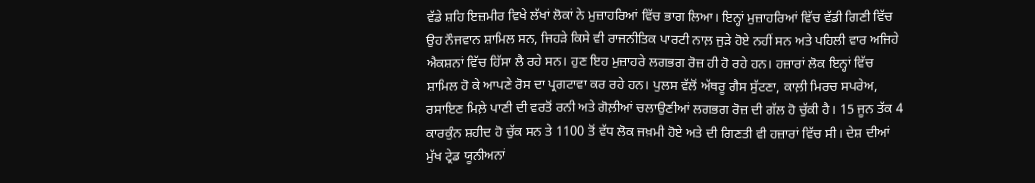ਵੱਡੇ ਸ਼ਹਿ ਇਜ਼ਮੀਰ ਵਿਖੇ ਲੱਖਾਂ ਲੋਕਾਂ ਨੇ ਮੁਜ਼ਾਹਰਿਆਂ ਵਿੱਚ ਭਾਗ ਲਿਆ। ਇਨ੍ਹਾਂ ਮੁਜ਼ਾਹਰਿਆਂ ਵਿੱਚ ਵੱਡੀ ਗਿਣੀ ਵਿੱਚ ਉਹ ਨੌਜਵਾਨ ਸ਼ਾਮਿਲ ਸਨ, ਜਿਹੜੇ ਕਿਸੇ ਵੀ ਰਾਜਨੀਤਿਕ ਪਾਰਟੀ ਨਾਲ਼ ਜੁੜੇ ਹੋਏ ਨਹੀਂ ਸਨ ਅਤੇ ਪਹਿਲੀ ਵਾਰ ਅਜਿਹੇ ਐਕਸ਼ਨਾਂ ਵਿੱਚ ਹਿੱਸਾ ਲੈ ਰਹੇ ਸਨ। ਹੁਣ ਇਹ ਮੁਜ਼ਾਹਰੇ ਲਗਭਗ ਰੋਜ਼ ਹੀ ਹੋ ਰਹੇ ਹਨ। ਹਜ਼ਾਰਾਂ ਲੋਕ ਇਨ੍ਹਾਂ ਵਿੱਚ ਸ਼ਾਮਿਲ ਹੋ ਕੇ ਆਪਣੇ ਰੋਸ ਦਾ ਪ੍ਰਗਟਾਵਾ ਕਰ ਰਹੇ ਹਨ। ਪੁਲਸ ਵੱਲੋਂ ਅੱਥਰੂ ਗੈਸ ਸੁੱਟਣਾ, ਕਾਲ਼ੀ ਮਿਰਚ ਸਪਰੇਅ, ਰਸਾਇਣ ਮਿਲ਼ੇ ਪਾਣੀ ਦੀ ਵਰਤੋਂ ਰਨੀ ਅਤੇ ਗੋਲ਼ੀਆਂ ਚਲਾਉਣੀਆਂ ਲਗਭਗ ਰੋਜ਼ ਦੀ ਗੱਲ ਹੋ ਚੁੱਕੀ ਹੈ। 15 ਜੂਨ ਤੱਕ 4 ਕਾਰਕੁੰਨ ਸ਼ਹੀਦ ਹੋ ਚੁੱਕ ਸਨ ਤੇ 1100 ਤੋਂ ਵੱਧ ਲੋਕ ਜਖ਼ਮੀ ਹੋਏ ਅਤੇ ਦੀ ਗਿਣਤੀ ਵੀ ਹਜ਼ਾਰਾਂ ਵਿੱਚ ਸੀ। ਦੇਸ਼ ਦੀਆਂ ਮੁੱਖ ਟ੍ਰੇਡ ਯੂਨੀਅਨਾਂ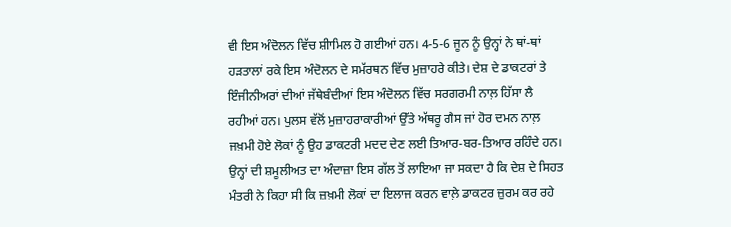ਵੀ ਇਸ ਅੰਦੋਲਨ ਵਿੱਚ ਸ਼ੀਾਮਿਲ ਹੋ ਗਈਆਂ ਹਨ। 4-5-6 ਜੂਨ ਨੂੰ ਉਨ੍ਹਾਂ ਨੇ ਥਾਂ-ਥਾਂ ਹੜਤਾਲਾਂ ਰਕੇ ਇਸ ਅੰਦੋਲਨ ਦੇ ਸਮੱਰਥਨ ਵਿੱਚ ਮੁਜ਼ਾਹਰੇ ਕੀਤੇ। ਦੇਸ਼ ਦੇ ਡਾਕਟਰਾਂ ਤੇ ਇੰਜੀਨੀਅਰਾਂ ਦੀਆਂ ਜੱਥੇਬੰਦੀਆਂ ਇਸ ਅੰਦੋਲਨ ਵਿੱਚ ਸਰਗਰਮੀ ਨਾਲ਼ ਹਿੱਸਾ ਲੈ ਰਹੀਆਂ ਹਨ। ਪੁਲਸ ਵੱਲੋਂ ਮੁਜ਼ਾਹਰਾਕਾਰੀਆਂ ਉੱਤੇ ਅੱਥਰੂ ਗੈਸ ਜਾਂ ਹੋਰ ਦਮਨ ਨਾਲ਼ ਜਖ਼ਮੀ ਹੋਏ ਲੋਕਾਂ ਨੂੰ ਉਹ ਡਾਕਟਰੀ ਮਦਦ ਦੇਣ ਲਈ ਤਿਆਰ-ਬਰ-ਤਿਆਰ ਰਹਿੰਦੇ ਹਨ। ਉਨ੍ਹਾਂ ਦੀ ਸ਼ਮੂਲੀਅਤ ਦਾ ਅੰਦਾਜ਼ਾ ਇਸ ਗੱਲ ਤੋਂ ਲਾਇਆ ਜਾ ਸਕਦਾ ਹੈ ਕਿ ਦੇਸ਼ ਦੇ ਸਿਹਤ ਮੰਤਰੀ ਨੇ ਕਿਹਾ ਸੀ ਕਿ ਜ਼ਖ਼ਮੀ ਲੋਕਾਂ ਦਾ ਇਲਾਜ ਕਰਨ ਵਾਲ਼ੇ ਡਾਕਟਰ ਜ਼ੁਰਮ ਕਰ ਰਹੇ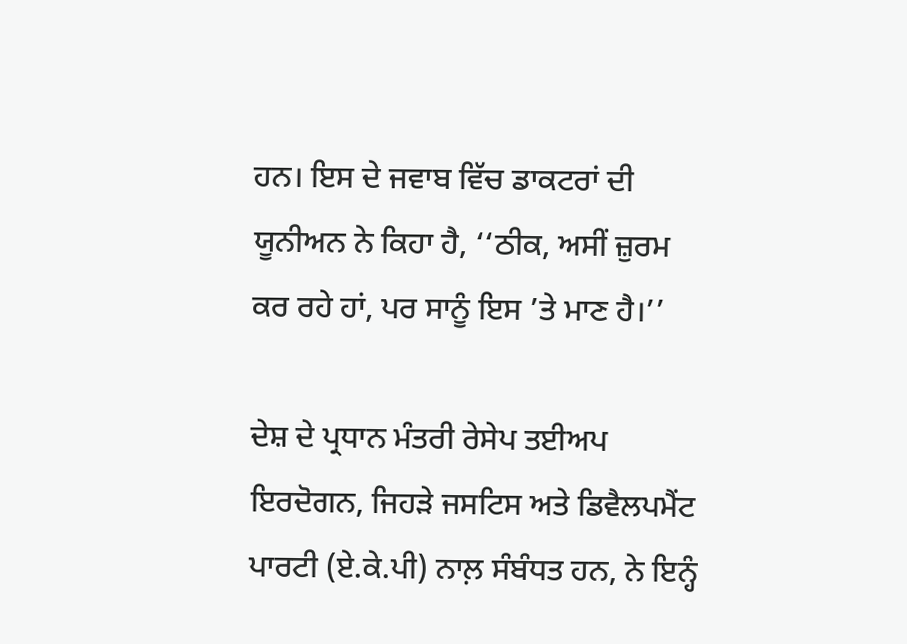ਹਨ। ਇਸ ਦੇ ਜਵਾਬ ਵਿੱਚ ਡਾਕਟਰਾਂ ਦੀ ਯੂਨੀਅਨ ਨੇ ਕਿਹਾ ਹੈ, ‘‘ਠੀਕ, ਅਸੀਂ ਜ਼ੁਰਮ ਕਰ ਰਹੇ ਹਾਂ, ਪਰ ਸਾਨੂੰ ਇਸ ’ਤੇ ਮਾਣ ਹੈ।’’

ਦੇਸ਼ ਦੇ ਪ੍ਰਧਾਨ ਮੰਤਰੀ ਰੇਸੇਪ ਤਈਅਪ ਇਰਦੋਗਨ, ਜਿਹੜੇ ਜਸਟਿਸ ਅਤੇ ਡਿਵੈਲਪਮੈਂਟ ਪਾਰਟੀ (ਏ.ਕੇ.ਪੀ) ਨਾਲ਼ ਸੰਬੰਧਤ ਹਨ, ਨੇ ਇਨ੍ਹੰ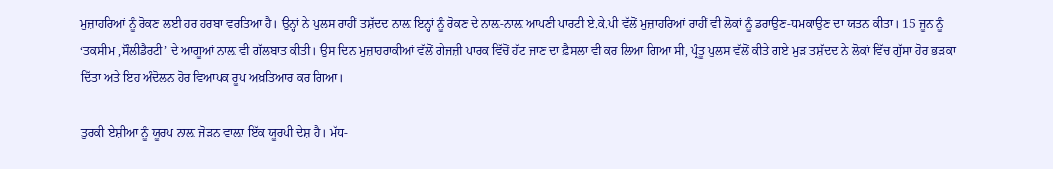ਮੁਜ਼ਾਹਰਿਆਂ ਨੂੰ ਰੋਕਣ ਲਈ ਹਰ ਹਰਬਾ ਵਰਤਿਆ ਹੈ। ਉਨ੍ਹਾਂ ਨੇ ਪੁਲਸ ਰਾਹੀਂ ਤਸ਼ੱਦਦ ਨਾਲ਼ ਇਨ੍ਹਾਂ ਨੂੰ ਰੋਕਣ ਦੇ ਨਾਲ਼-ਨਾਲ਼ ਆਪਣੀ ਪਾਰਟੀ ਏ.ਕੇ.ਪੀ ਵੱਲੋਂ ਮੁਜ਼ਾਹਰਿਆਂ ਰਾਹੀਂ ਵੀ ਲੋਕਾਂ ਨੂੰ ਡਰਾਉਣ-ਧਮਕਾਉਣ ਦਾ ਯਤਨ ਕੀਤਾ। 15 ਜੂਨ ਨੂੰ ‘ਤਕਸੀਮ ,ਸੌਲੀਡੈਰਟੀ’ ਦੇ ਆਗੂਆਂ ਨਾਲ਼ ਵੀ ਗੱਲਬਾਤ ਕੀਤੀ। ਉਸ ਦਿਨ ਮੁਜ਼ਾਹਰਾਕੀਆਂ ਵੱਲੋਂ ਗੇਜਜ਼ੀ ਪਾਰਕ ਵਿੱਚੋਂ ਹੱਟ ਜਾਣ ਦਾ ਫ਼ੈਸਲਾ ਵੀ ਕਰ ਲਿਆ ਗਿਆ ਸੀ, ਪ੍ਰੰਤੂ ਪੁਲਸ ਵੱਲੋਂ ਕੀਤੇ ਗਏ ਮੁੜ ਤਸ਼ੱਦਦ ਨੇ ਲੋਕਾਂ ਵਿੱਚ ਗੁੱਸਾ ਹੋਰ ਭੜਕਾ ਦਿੱਤਾ ਅਤੇ ਇਹ ਅੰਦੋਲਨ ਹੋਰ ਵਿਆਪਕ ਰੂਪ ਅਖ਼ਤਿਆਰ ਕਰ ਗਿਆ।

ਤੁਰਕੀ ਏਸ਼ੀਆ ਨੂੰ ਯੂਰਪ ਨਾਲ਼ ਜੋੜਨ ਵਾਲ਼ਾ ਇੱਕ ਯੂਰਪੀ ਦੇਸ਼ ਹੈ। ਮੱਧ-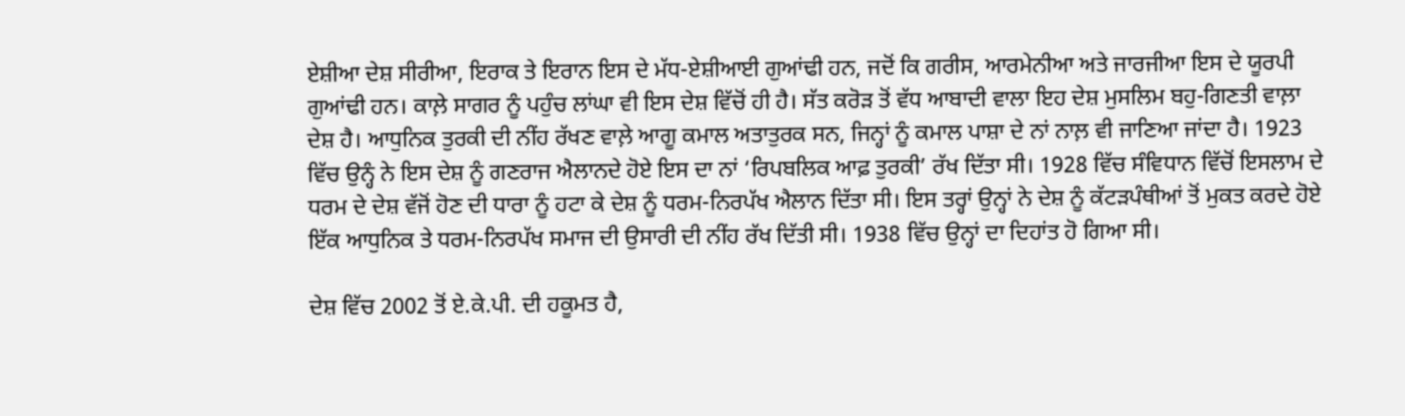ਏਸ਼ੀਆ ਦੇਸ਼ ਸੀਰੀਆ, ਇਰਾਕ ਤੇ ਇਰਾਨ ਇਸ ਦੇ ਮੱਧ-ਏਸ਼ੀਆਈ ਗੁਆਂਢੀ ਹਨ, ਜਦੋਂ ਕਿ ਗਰੀਸ, ਆਰਮੇਨੀਆ ਅਤੇ ਜਾਰਜੀਆ ਇਸ ਦੇ ਯੂਰਪੀ ਗੁਆਂਢੀ ਹਨ। ਕਾਲ਼ੇ ਸਾਗਰ ਨੂੰ ਪਹੁੰਚ ਲਾਂਘਾ ਵੀ ਇਸ ਦੇਸ਼ ਵਿੱਚੋਂ ਹੀ ਹੈ। ਸੱਤ ਕਰੋੜ ਤੋਂ ਵੱਧ ਆਬਾਦੀ ਵਾਲਾ ਇਹ ਦੇਸ਼ ਮੁਸਲਿਮ ਬਹੁ-ਗਿਣਤੀ ਵਾਲ਼ਾ ਦੇਸ਼ ਹੈ। ਆਧੁਨਿਕ ਤੁਰਕੀ ਦੀ ਨੀਂਹ ਰੱਖਣ ਵਾਲ਼ੇ ਆਗੂ ਕਮਾਲ ਅਤਾਤੁਰਕ ਸਨ, ਜਿਨ੍ਹਾਂ ਨੂੰ ਕਮਾਲ ਪਾਸ਼ਾ ਦੇ ਨਾਂ ਨਾਲ਼ ਵੀ ਜਾਣਿਆ ਜਾਂਦਾ ਹੈ। 1923 ਵਿੱਚ ਉਨ੍ਹੰ ਨੇ ਇਸ ਦੇਸ਼ ਨੂੰ ਗਣਰਾਜ ਐਲਾਨਦੇ ਹੋਏ ਇਸ ਦਾ ਨਾਂ ‘ਰਿਪਬਲਿਕ ਆਫ਼ ਤੁਰਕੀ’ ਰੱਖ ਦਿੱਤਾ ਸੀ। 1928 ਵਿੱਚ ਸੰਵਿਧਾਨ ਵਿੱਚੋਂ ਇਸਲਾਮ ਦੇ ਧਰਮ ਦੇ ਦੇਸ਼ ਵੱਜੋਂ ਹੋਣ ਦੀ ਧਾਰਾ ਨੂੰ ਹਟਾ ਕੇ ਦੇਸ਼ ਨੂੰ ਧਰਮ-ਨਿਰਪੱਖ ਐਲਾਨ ਦਿੱਤਾ ਸੀ। ਇਸ ਤਰ੍ਹਾਂ ਉਨ੍ਹਾਂ ਨੇ ਦੇਸ਼ ਨੂੰ ਕੱਟੜਪੰਥੀਆਂ ਤੋਂ ਮੁਕਤ ਕਰਦੇ ਹੋਏ ਇੱਕ ਆਧੁਨਿਕ ਤੇ ਧਰਮ-ਨਿਰਪੱਖ ਸਮਾਜ ਦੀ ਉਸਾਰੀ ਦੀ ਨੀਂਹ ਰੱਖ ਦਿੱਤੀ ਸੀ। 1938 ਵਿੱਚ ਉਨ੍ਹਾਂ ਦਾ ਦਿਹਾਂਤ ਹੋ ਗਿਆ ਸੀ।

ਦੇਸ਼ ਵਿੱਚ 2002 ਤੋਂ ਏ.ਕੇ.ਪੀ. ਦੀ ਹਕੂਮਤ ਹੈ,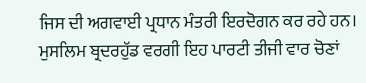ਜਿਸ ਦੀ ਅਗਵਾਈ ਪ੍ਰਧਾਨ ਮੰਤਰੀ ਇਰਦੋਗਨ ਕਰ ਰਹੇ ਹਨ। ਮੁਸਲਿਮ ਬ੍ਰਦਰਹੁੱਡ ਵਰਗੀ ਇਹ ਪਾਰਟੀ ਤੀਜੀ ਵਾਰ ਚੋਣਾਂ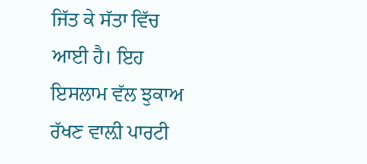ਜਿੱਤ ਕੇ ਸੱਤਾ ਵਿੱਚ ਆਈ ਹੈ। ਇਹ ਇਸਲਾਮ ਵੱਲ ਝੁਕਾਅ ਰੱਖਣ ਵਾਲ਼ੀ ਪਾਰਟੀ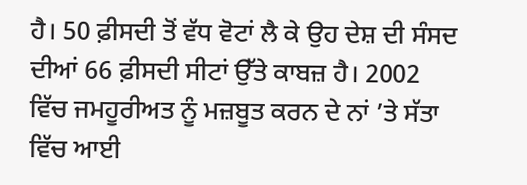ਹੈ। 50 ਫ਼ੀਸਦੀ ਤੋਂ ਵੱਧ ਵੋਟਾਂ ਲੈ ਕੇ ਉਹ ਦੇਸ਼ ਦੀ ਸੰਸਦ ਦੀਆਂ 66 ਫ਼ੀਸਦੀ ਸੀਟਾਂ ਉੱਤੇ ਕਾਬਜ਼ ਹੈ। 2002 ਵਿੱਚ ਜਮਹੂਰੀਅਤ ਨੂੰ ਮਜ਼ਬੂਤ ਕਰਨ ਦੇ ਨਾਂ ’ਤੇ ਸੱਤਾ ਵਿੱਚ ਆਈ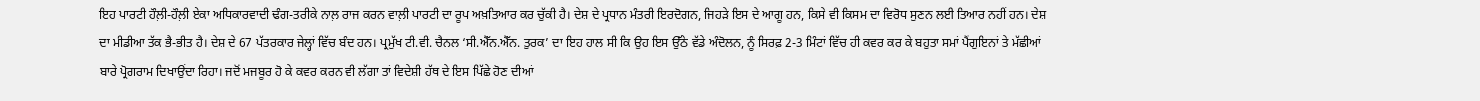ਇਹ ਪਾਰਟੀ ਹੌਲ਼ੀ-ਹੌਲ਼ੀ ਏਕਾ ਅਧਿਕਾਰਵਾਦੀ ਢੰਗ-ਤਰੀਕੇ ਨਾਲ਼ ਰਾਜ ਕਰਨ ਵਾਲ਼ੀ ਪਾਰਟੀ ਦਾ ਰੂਪ ਅਖ਼ਤਿਆਰ ਕਰ ਚੁੱਕੀ ਹੈ। ਦੇਸ਼ ਦੇ ਪ੍ਰਧਾਨ ਮੰਤਰੀ ਇਰਦੋਗਨ, ਜਿਹੜੇ ਇਸ ਦੇ ਆਗੂ ਹਨ, ਕਿਸੇ ਵੀ ਕਿਸਮ ਦਾ ਵਿਰੋਧ ਸੁਣਨ ਲਈ ਤਿਆਰ ਨਹੀਂ ਹਨ। ਦੇਸ਼ ਦਾ ਮੀਡੀਆ ਤੱਕ ਭੈ-ਭੀਤ ਹੈ। ਦੇਸ਼ ਦੇ 67 ਪੱਤਰਕਾਰ ਜੇਲ੍ਹਾਂ ਵਿੱਚ ਬੰਦ ਹਨ। ਪ੍ਰਮੁੱਖ ਟੀ.ਵੀ. ਚੈਨਲ ‘ਸੀ.ਐੱਨ.ਐੱਨ. ਤੁਰਕ’ ਦਾ ਇਹ ਹਾਲ ਸੀ ਕਿ ਉਹ ਇਸ ਉੱਠੇ ਵੱਡੇ ਅੰਦੋਲਨ, ਨੂੰ ਸਿਰਫ਼ 2-3 ਮਿੰਟਾਂ ਵਿੱਚ ਹੀ ਕਵਰ ਕਰ ਕੇ ਬਹੁਤਾ ਸਮਾਂ ਪੈਂਗੁਇਨਾਂ ਤੇ ਮੱਛੀਆਂ ਬਾਰੇ ਪ੍ਰੋਗਰਾਮ ਦਿਖਾਉਂਦਾ ਰਿਹਾ। ਜਦੋਂ ਮਜਬੂਰ ਹੋ ਕੇ ਕਵਰ ਕਰਨ ਵੀ ਲੱਗਾ ਤਾਂ ਵਿਦੇਸ਼ੀ ਹੱਥ ਦੇ ਇਸ ਪਿੱਛੇ ਹੋਣ ਦੀਆਂ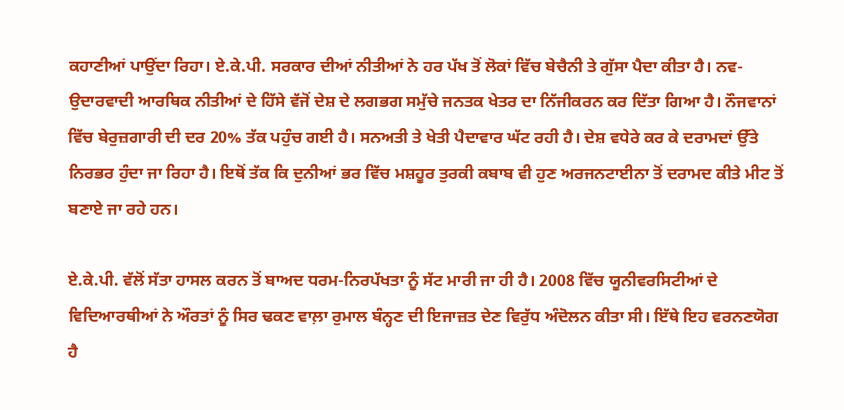ਕਹਾਣੀਆਂ ਪਾਉਂਦਾ ਰਿਹਾ। ਏ.ਕੇ.ਪੀ. ਸਰਕਾਰ ਦੀਆਂ ਨੀਤੀਆਂ ਨੇ ਹਰ ਪੱਖ ਤੋਂ ਲੋਕਾਂ ਵਿੱਚ ਬੇਚੈਨੀ ਤੇ ਗੁੱਸਾ ਪੈਦਾ ਕੀਤਾ ਹੈ। ਨਵ-ਉਦਾਰਵਾਦੀ ਆਰਥਿਕ ਨੀਤੀਆਂ ਦੇ ਹਿੱਸੇ ਵੱਜੋਂ ਦੇਸ਼ ਦੇ ਲਗਭਗ ਸਮੁੱਚੇ ਜਨਤਕ ਖੇਤਰ ਦਾ ਨਿੱਜੀਕਰਨ ਕਰ ਦਿੱਤਾ ਗਿਆ ਹੈ। ਨੌਜਵਾਨਾਂ ਵਿੱਚ ਬੇਰੁਜ਼ਗਾਰੀ ਦੀ ਦਰ 20% ਤੱਕ ਪਹੁੰਚ ਗਈ ਹੈ। ਸਨਅਤੀ ਤੇ ਖੇਤੀ ਪੈਦਾਵਾਰ ਘੱਟ ਰਹੀ ਹੈ। ਦੇਸ਼ ਵਧੇਰੇ ਕਰ ਕੇ ਦਰਾਮਦਾਂ ਉੱਤੇ ਨਿਰਭਰ ਹੁੰਦਾ ਜਾ ਰਿਹਾ ਹੈ। ਇਥੋਂ ਤੱਕ ਕਿ ਦੁਨੀਆਂ ਭਰ ਵਿੱਚ ਮਸ਼ਹੂਰ ਤੁਰਕੀ ਕਬਾਬ ਵੀ ਹੁਣ ਅਰਜਨਟਾਈਨਾ ਤੋਂ ਦਰਾਮਦ ਕੀਤੇ ਮੀਟ ਤੋਂ ਬਣਾਏ ਜਾ ਰਹੇ ਹਨ।

ਏ.ਕੇ.ਪੀ. ਵੱਲੋਂ ਸੱਤਾ ਹਾਸਲ ਕਰਨ ਤੋਂ ਬਾਅਦ ਧਰਮ-ਨਿਰਪੱਖਤਾ ਨੂੰ ਸੱਟ ਮਾਰੀ ਜਾ ਹੀ ਹੈ। 2008 ਵਿੱਚ ਯੂਨੀਵਰਸਿਟੀਆਂ ਦੇ ਵਿਦਿਆਰਥੀਆਂ ਨੇ ਔਰਤਾਂ ਨੂੰ ਸਿਰ ਢਕਣ ਵਾਲ਼ਾ ਰੁਮਾਲ ਬੰਨ੍ਹਣ ਦੀ ਇਜਾਜ਼ਤ ਦੇਣ ਵਿਰੁੱਧ ਅੰਦੋਲਨ ਕੀਤਾ ਸੀ। ਇੱਥੇ ਇਹ ਵਰਨਣਯੋਗ ਹੈ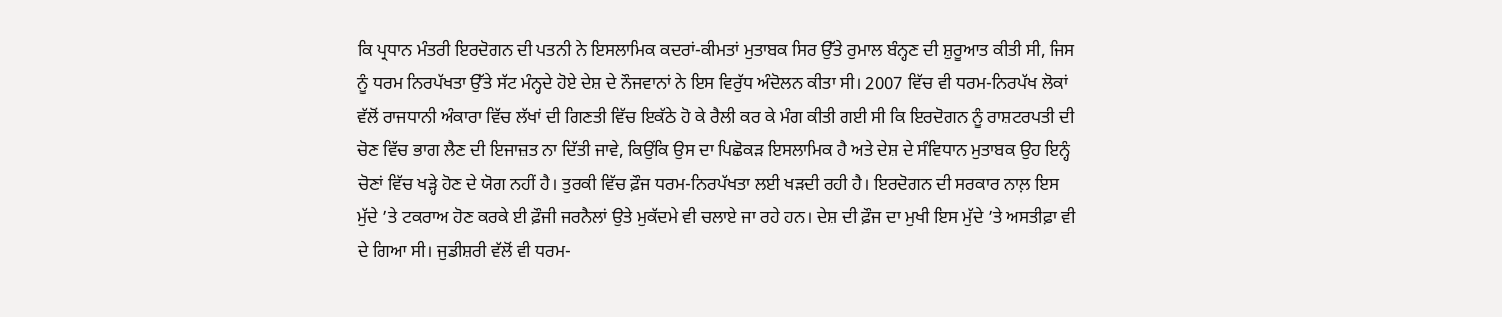ਕਿ ਪ੍ਰਧਾਨ ਮੰਤਰੀ ਇਰਦੋਗਨ ਦੀ ਪਤਨੀ ਨੇ ਇਸਲਾਮਿਕ ਕਦਰਾਂ-ਕੀਮਤਾਂ ਮੁਤਾਬਕ ਸਿਰ ਉੱਤੇ ਰੁਮਾਲ ਬੰਨ੍ਹਣ ਦੀ ਸ਼ੁਰੂਆਤ ਕੀਤੀ ਸੀ, ਜਿਸ ਨੂੰ ਧਰਮ ਨਿਰਪੱਖਤਾ ਉੱਤੇ ਸੱਟ ਮੰਨ੍ਹਦੇ ਹੋਏ ਦੇਸ਼ ਦੇ ਨੌਜਵਾਨਾਂ ਨੇ ਇਸ ਵਿਰੁੱਧ ਅੰਦੋਲਨ ਕੀਤਾ ਸੀ। 2007 ਵਿੱਚ ਵੀ ਧਰਮ-ਨਿਰਪੱਖ ਲੋਕਾਂ ਵੱਲੋਂ ਰਾਜਧਾਨੀ ਅੰਕਾਰਾ ਵਿੱਚ ਲੱਖਾਂ ਦੀ ਗਿਣਤੀ ਵਿੱਚ ਇਕੱਠੇ ਹੋ ਕੇ ਰੈਲੀ ਕਰ ਕੇ ਮੰਗ ਕੀਤੀ ਗਈ ਸੀ ਕਿ ਇਰਦੋਗਨ ਨੂੰ ਰਾਸ਼ਟਰਪਤੀ ਦੀ ਚੋਣ ਵਿੱਚ ਭਾਗ ਲੈਣ ਦੀ ਇਜਾਜ਼ਤ ਨਾ ਦਿੱਤੀ ਜਾਵੇ, ਕਿਉਂਕਿ ਉਸ ਦਾ ਪਿਛੋਕੜ ਇਸਲਾਮਿਕ ਹੈ ਅਤੇ ਦੇਸ਼ ਦੇ ਸੰਵਿਧਾਨ ਮੁਤਾਬਕ ਉਹ ਇਨ੍ਹੰ ਚੋਣਾਂ ਵਿੱਚ ਖੜ੍ਹੇ ਹੋਣ ਦੇ ਯੋਗ ਨਹੀਂ ਹੈ। ਤੁਰਕੀ ਵਿੱਚ ਫ਼ੌਜ ਧਰਮ-ਨਿਰਪੱਖਤਾ ਲਈ ਖੜਦੀ ਰਹੀ ਹੈ। ਇਰਦੋਗਨ ਦੀ ਸਰਕਾਰ ਨਾਲ਼ ਇਸ ਮੁੱਦੇ ’ਤੇ ਟਕਰਾਅ ਹੋਣ ਕਰਕੇ ਈ ਫ਼ੌਜੀ ਜਰਨੈਲਾਂ ਉਤੇ ਮੁਕੱਦਮੇ ਵੀ ਚਲਾਏ ਜਾ ਰਹੇ ਹਨ। ਦੇਸ਼ ਦੀ ਫ਼ੌਜ ਦਾ ਮੁਖੀ ਇਸ ਮੁੱਦੇ ’ਤੇ ਅਸਤੀਫ਼ਾ ਵੀ ਦੇ ਗਿਆ ਸੀ। ਜੁਡੀਸ਼ਰੀ ਵੱਲੋਂ ਵੀ ਧਰਮ-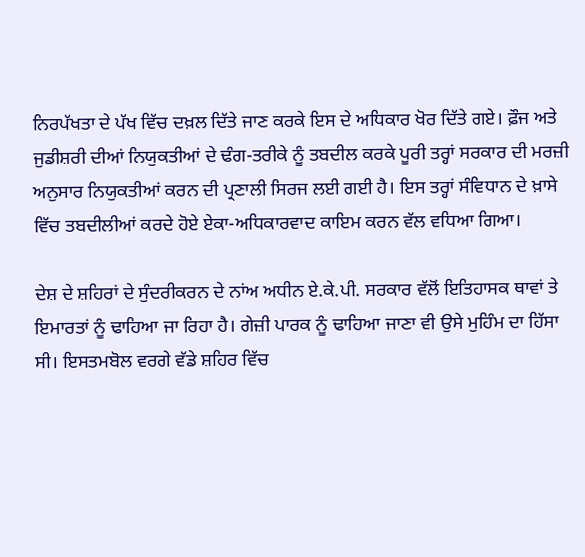ਨਿਰਪੱਖਤਾ ਦੇ ਪੱਖ ਵਿੱਚ ਦਖ਼ਲ ਦਿੱਤੇ ਜਾਣ ਕਰਕੇ ਇਸ ਦੇ ਅਧਿਕਾਰ ਖੋਰ ਦਿੱਤੇ ਗਏ। ਫ਼ੌਜ ਅਤੇ ਜੁਡੀਸ਼ਰੀ ਦੀਆਂ ਨਿਯੁਕਤੀਆਂ ਦੇ ਢੰਗ-ਤਰੀਕੇ ਨੂੰ ਤਬਦੀਲ ਕਰਕੇ ਪੂਰੀ ਤਰ੍ਹਾਂ ਸਰਕਾਰ ਦੀ ਮਰਜ਼ੀ ਅਨੁਸਾਰ ਨਿਯੁਕਤੀਆਂ ਕਰਨ ਦੀ ਪ੍ਰਣਾਲੀ ਸਿਰਜ ਲਈ ਗਈ ਹੈ। ਇਸ ਤਰ੍ਹਾਂ ਸੰਵਿਧਾਨ ਦੇ ਖ਼ਾਸੇ ਵਿੱਚ ਤਬਦੀਲੀਆਂ ਕਰਦੇ ਹੋਏ ਏਕਾ-ਅਧਿਕਾਰਵਾਦ ਕਾਇਮ ਕਰਨ ਵੱਲ ਵਧਿਆ ਗਿਆ।

ਦੇਸ਼ ਦੇ ਸ਼ਹਿਰਾਂ ਦੇ ਸੁੰਦਰੀਕਰਨ ਦੇ ਨਾਂਅ ਅਧੀਨ ਏ.ਕੇ.ਪੀ. ਸਰਕਾਰ ਵੱਲੋਂ ਇਤਿਹਾਸਕ ਥਾਵਾਂ ਤੇ ਇਮਾਰਤਾਂ ਨੂੰ ਢਾਹਿਆ ਜਾ ਰਿਹਾ ਹੈ। ਗੇਜ਼ੀ ਪਾਰਕ ਨੂੰ ਢਾਹਿਆ ਜਾਣਾ ਵੀ ਉਸੇ ਮੁਹਿੰਮ ਦਾ ਹਿੱਸਾ ਸੀ। ਇਸਤਮਬੋਲ ਵਰਗੇ ਵੱਡੇ ਸ਼ਹਿਰ ਵਿੱਚ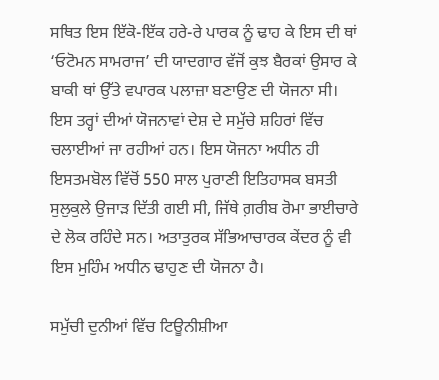ਸਥਿਤ ਇਸ ਇੱਕੋ-ਇੱਕ ਹਰੇ-ਰੇ ਪਾਰਕ ਨੂੰ ਢਾਹ ਕੇ ਇਸ ਦੀ ਥਾਂ ‘ਓਟੋਮਨ ਸਾਮਰਾਜ’ ਦੀ ਯਾਦਗਾਰ ਵੱਜੋਂ ਕੁਝ ਬੈਰਕਾਂ ਉਸਾਰ ਕੇ ਬਾਕੀ ਥਾਂ ਉੱਤੇ ਵਪਾਰਕ ਪਲਾਜ਼ਾ ਬਣਾਉਣ ਦੀ ਯੋਜਨਾ ਸੀ। ਇਸ ਤਰ੍ਹਾਂ ਦੀਆਂ ਯੋਜਨਾਵਾਂ ਦੇਸ਼ ਦੇ ਸਮੁੱਚੇ ਸ਼ਹਿਰਾਂ ਵਿੱਚ ਚਲਾਈਆਂ ਜਾ ਰਹੀਆਂ ਹਨ। ਇਸ ਯੋਜਨਾ ਅਧੀਨ ਹੀ ਇਸਤਮਬੋਲ ਵਿੱਚੋਂ 550 ਸਾਲ ਪੁਰਾਣੀ ਇਤਿਹਾਸਕ ਬਸਤੀ ਸੁਲੁਕੁਲੇ ਉਜਾੜ ਦਿੱਤੀ ਗਈ ਸੀ, ਜਿੱਥੇ ਗ਼ਰੀਬ ਰੋਮਾ ਭਾਈਚਾਰੇ ਦੇ ਲੋਕ ਰਹਿੰਦੇ ਸਨ। ਅਤਾਤੁਰਕ ਸੱਭਿਆਚਾਰਕ ਕੇਂਦਰ ਨੂੰ ਵੀ ਇਸ ਮੁਹਿੰਮ ਅਧੀਨ ਢਾਹੁਣ ਦੀ ਯੋਜਨਾ ਹੈ।

ਸਮੁੱਚੀ ਦੁਨੀਆਂ ਵਿੱਚ ਟਿਊਨੀਸ਼ੀਆ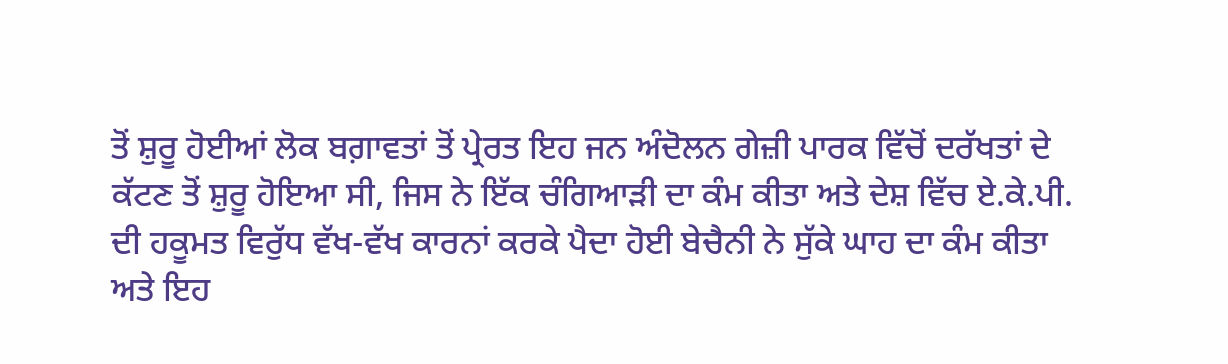ਤੋਂ ਸ਼ੁਰੂ ਹੋਈਆਂ ਲੋਕ ਬਗ਼ਾਵਤਾਂ ਤੋਂ ਪ੍ਰੇਰਤ ਇਹ ਜਨ ਅੰਦੋਲਨ ਗੇਜ਼ੀ ਪਾਰਕ ਵਿੱਚੋਂ ਦਰੱਖਤਾਂ ਦੇ ਕੱਟਣ ਤੋਂ ਸ਼ੁਰੂ ਹੋਇਆ ਸੀ, ਜਿਸ ਨੇ ਇੱਕ ਚੰਗਿਆੜੀ ਦਾ ਕੰਮ ਕੀਤਾ ਅਤੇ ਦੇਸ਼ ਵਿੱਚ ਏ.ਕੇ.ਪੀ. ਦੀ ਹਕੂਮਤ ਵਿਰੁੱਧ ਵੱਖ-ਵੱਖ ਕਾਰਨਾਂ ਕਰਕੇ ਪੈਦਾ ਹੋਈ ਬੇਚੈਨੀ ਨੇ ਸੁੱਕੇ ਘਾਹ ਦਾ ਕੰਮ ਕੀਤਾ ਅਤੇ ਇਹ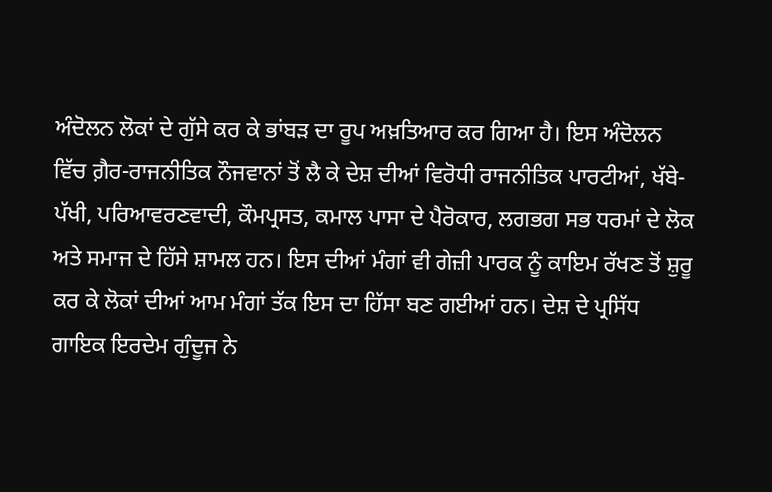ਅੰਦੋਲਨ ਲੋਕਾਂ ਦੇ ਗੁੱਸੇ ਕਰ ਕੇ ਭਾਂਬੜ ਦਾ ਰੂਪ ਅਖ਼ਤਿਆਰ ਕਰ ਗਿਆ ਹੈ। ਇਸ ਅੰਦੋਲਨ ਵਿੱਚ ਗ਼ੈਰ-ਰਾਜਨੀਤਿਕ ਨੌਜਵਾਨਾਂ ਤੋਂ ਲੈ ਕੇ ਦੇਸ਼ ਦੀਆਂ ਵਿਰੋਧੀ ਰਾਜਨੀਤਿਕ ਪਾਰਟੀਆਂ, ਖੱਬੇ-ਪੱਖੀ, ਪਰਿਆਵਰਣਵਾਦੀ, ਕੌਮਪ੍ਰਸਤ, ਕਮਾਲ ਪਾਸਾ ਦੇ ਪੈਰੋਕਾਰ, ਲਗਭਗ ਸਭ ਧਰਮਾਂ ਦੇ ਲੋਕ ਅਤੇ ਸਮਾਜ ਦੇ ਹਿੱਸੇ ਸ਼ਾਮਲ ਹਨ। ਇਸ ਦੀਆਂ ਮੰਗਾਂ ਵੀ ਗੇਜ਼ੀ ਪਾਰਕ ਨੂੰ ਕਾਇਮ ਰੱਖਣ ਤੋਂ ਸ਼ੁਰੂ ਕਰ ਕੇ ਲੋਕਾਂ ਦੀਆਂ ਆਮ ਮੰਗਾਂ ਤੱਕ ਇਸ ਦਾ ਹਿੱਸਾ ਬਣ ਗਈਆਂ ਹਨ। ਦੇਸ਼ ਦੇ ਪ੍ਰਸਿੱਧ ਗਾਇਕ ਇਰਦੇਮ ਗੁੰਦੂਜ ਨੇ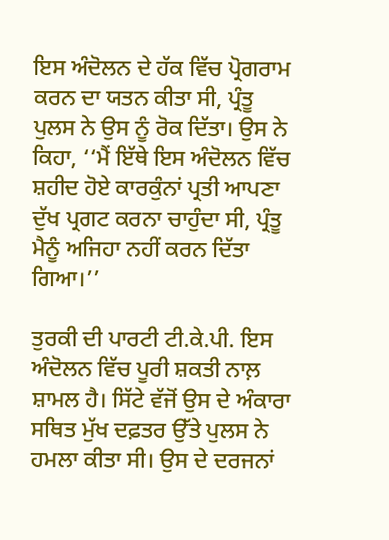ਇਸ ਅੰਦੋਲਨ ਦੇ ਹੱਕ ਵਿੱਚ ਪ੍ਰੋਗਰਾਮ ਕਰਨ ਦਾ ਯਤਨ ਕੀਤਾ ਸੀ, ਪ੍ਰੰਤੂ ਪੁਲਸ ਨੇ ਉਸ ਨੂੰ ਰੋਕ ਦਿੱਤਾ। ਉਸ ਨੇ ਕਿਹਾ, ‘‘ਮੈਂ ਇੱਥੇ ਇਸ ਅੰਦੋਲਨ ਵਿੱਚ ਸ਼ਹੀਦ ਹੋਏ ਕਾਰਕੁੰਨਾਂ ਪ੍ਰਤੀ ਆਪਣਾ ਦੁੱਖ ਪ੍ਰਗਟ ਕਰਨਾ ਚਾਹੁੰਦਾ ਸੀ, ਪ੍ਰੰਤੂ ਮੈਨੂੰ ਅਜਿਹਾ ਨਹੀਂ ਕਰਨ ਦਿੱਤਾ ਗਿਆ।’’

ਤੁਰਕੀ ਦੀ ਪਾਰਟੀ ਟੀ.ਕੇ.ਪੀ. ਇਸ ਅੰਦੋਲਨ ਵਿੱਚ ਪੂਰੀ ਸ਼ਕਤੀ ਨਾਲ਼ ਸ਼ਾਮਲ ਹੈ। ਸਿੱਟੇ ਵੱਜੋਂ ਉਸ ਦੇ ਅੰਕਾਰਾ ਸਥਿਤ ਮੁੱਖ ਦਫ਼ਤਰ ਉੱਤੇ ਪੁਲਸ ਨੇ ਹਮਲਾ ਕੀਤਾ ਸੀ। ਉਸ ਦੇ ਦਰਜਨਾਂ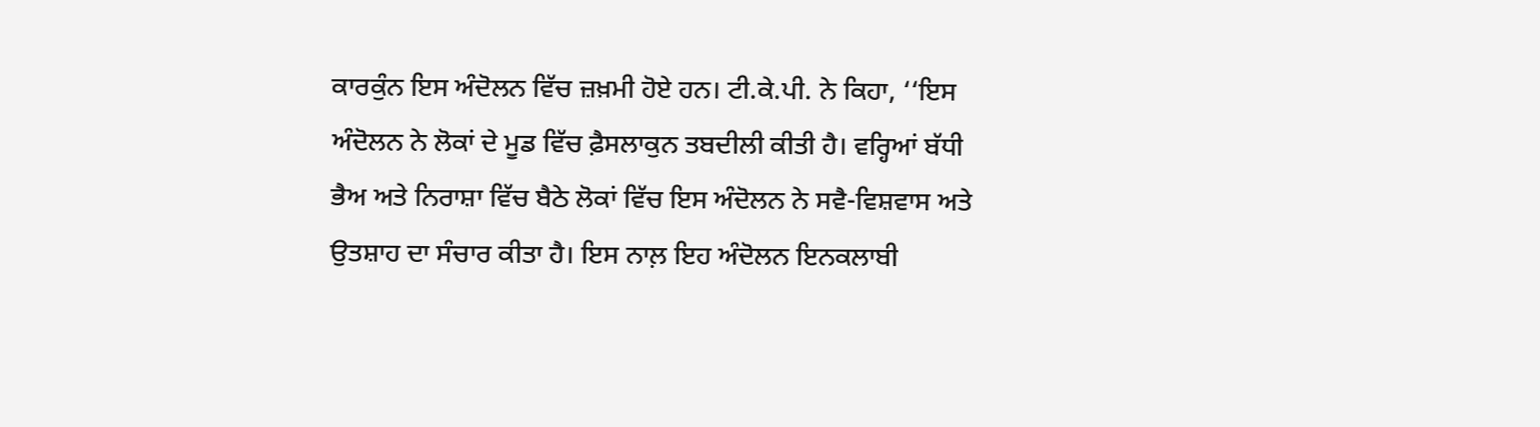ਕਾਰਕੁੰਨ ਇਸ ਅੰਦੋਲਨ ਵਿੱਚ ਜ਼ਖ਼ਮੀ ਹੋਏ ਹਨ। ਟੀ.ਕੇ.ਪੀ. ਨੇ ਕਿਹਾ, ‘‘ਇਸ ਅੰਦੋਲਨ ਨੇ ਲੋਕਾਂ ਦੇ ਮੂਡ ਵਿੱਚ ਫ਼ੈਸਲਾਕੁਨ ਤਬਦੀਲੀ ਕੀਤੀ ਹੈ। ਵਰ੍ਹਿਆਂ ਬੱਧੀ ਭੈਅ ਅਤੇ ਨਿਰਾਸ਼ਾ ਵਿੱਚ ਬੈਠੇ ਲੋਕਾਂ ਵਿੱਚ ਇਸ ਅੰਦੋਲਨ ਨੇ ਸਵੈ-ਵਿਸ਼ਵਾਸ ਅਤੇ ਉਤਸ਼ਾਹ ਦਾ ਸੰਚਾਰ ਕੀਤਾ ਹੈ। ਇਸ ਨਾਲ਼ ਇਹ ਅੰਦੋਲਨ ਇਨਕਲਾਬੀ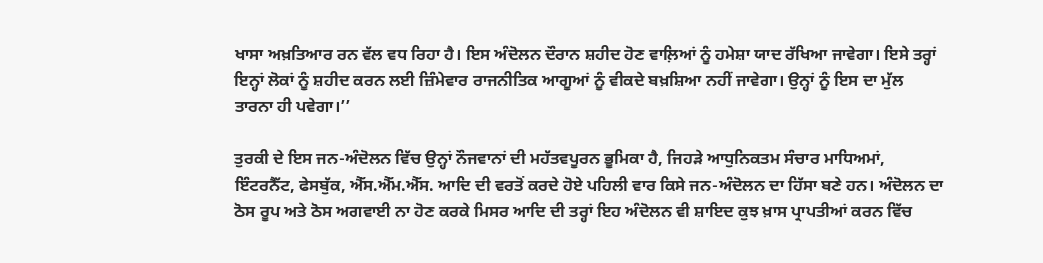ਖਾਸਾ ਅਖ਼ਤਿਆਰ ਰਨ ਵੱਲ ਵਧ ਰਿਹਾ ਹੈ। ਇਸ ਅੰਦੋਲਨ ਦੌਰਾਨ ਸ਼ਹੀਦ ਹੋਣ ਵਾਲ਼ਿਆਂ ਨੂੰ ਹਮੇਸ਼ਾ ਯਾਦ ਰੱਖਿਆ ਜਾਵੇਗਾ। ਇਸੇ ਤਰ੍ਹਾਂ ਇਨ੍ਹਾਂ ਲੋਕਾਂ ਨੂੰ ਸ਼ਹੀਦ ਕਰਨ ਲਈ ਜ਼ਿੰਮੇਵਾਰ ਰਾਜਨੀਤਿਕ ਆਗੂਆਂ ਨੂੰ ਵੀਕਦੇ ਬਖ਼ਸ਼ਿਆ ਨਹੀਂ ਜਾਵੇਗਾ। ਉਨ੍ਹਾਂ ਨੂੰ ਇਸ ਦਾ ਮੁੱਲ ਤਾਰਨਾ ਹੀ ਪਵੇਗਾ।’’

ਤੁਰਕੀ ਦੇ ਇਸ ਜਨ-ਅੰਦੋਲਨ ਵਿੱਚ ਉਨ੍ਹਾਂ ਨੌਜਵਾਨਾਂ ਦੀ ਮਹੱਤਵਪੂਰਨ ਭੂਮਿਕਾ ਹੈ, ਜਿਹੜੇ ਆਧੁਨਿਕਤਮ ਸੰਚਾਰ ਮਾਧਿਅਮਾਂ, ਇੰਟਰਨੈੱਟ, ਫੇਸਬੁੱਕ, ਐੱਸ.ਐੱਮ.ਐੱਸ. ਆਦਿ ਦੀ ਵਰਤੋਂ ਕਰਦੇ ਹੋਏ ਪਹਿਲੀ ਵਾਰ ਕਿਸੇ ਜਨ-ਅੰਦੋਲਨ ਦਾ ਹਿੱਸਾ ਬਣੇ ਹਨ। ਅੰਦੋਲਨ ਦਾ ਠੋਸ ਰੂਪ ਅਤੇ ਠੋਸ ਅਗਵਾਈ ਨਾ ਹੋਣ ਕਰਕੇ ਮਿਸਰ ਆਦਿ ਦੀ ਤਰ੍ਹਾਂ ਇਹ ਅੰਦੋਲਨ ਵੀ ਸ਼ਾਇਦ ਕੁਝ ਖ਼ਾਸ ਪ੍ਰਾਪਤੀਆਂ ਕਰਨ ਵਿੱਚ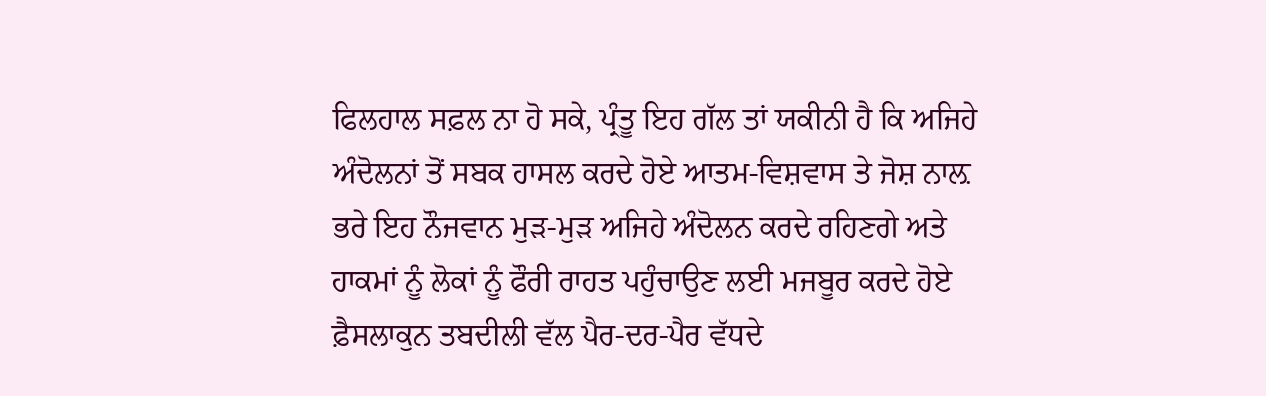ਫਿਲਹਾਲ ਸਫ਼ਲ ਨਾ ਹੋ ਸਕੇ, ਪ੍ਰੰਤੂ ਇਹ ਗੱਲ ਤਾਂ ਯਕੀਨੀ ਹੈ ਕਿ ਅਜਿਹੇ ਅੰਦੋਲਨਾਂ ਤੋਂ ਸਬਕ ਹਾਸਲ ਕਰਦੇ ਹੋਏ ਆਤਮ-ਵਿਸ਼ਵਾਸ ਤੇ ਜੋਸ਼ ਨਾਲ਼ ਭਰੇ ਇਹ ਨੌਜਵਾਨ ਮੁੜ-ਮੁੜ ਅਜਿਹੇ ਅੰਦੋਲਨ ਕਰਦੇ ਰਹਿਣਗੇ ਅਤੇ ਹਾਕਮਾਂ ਨੂੰ ਲੋਕਾਂ ਨੂੰ ਫੌਰੀ ਰਾਹਤ ਪਹੁੰਚਾਉਣ ਲਈ ਮਜਬੂਰ ਕਰਦੇ ਹੋਏ ਫ਼ੈਸਲਾਕੁਨ ਤਬਦੀਲੀ ਵੱਲ ਪੈਰ-ਦਰ-ਪੈਰ ਵੱਧਦੇ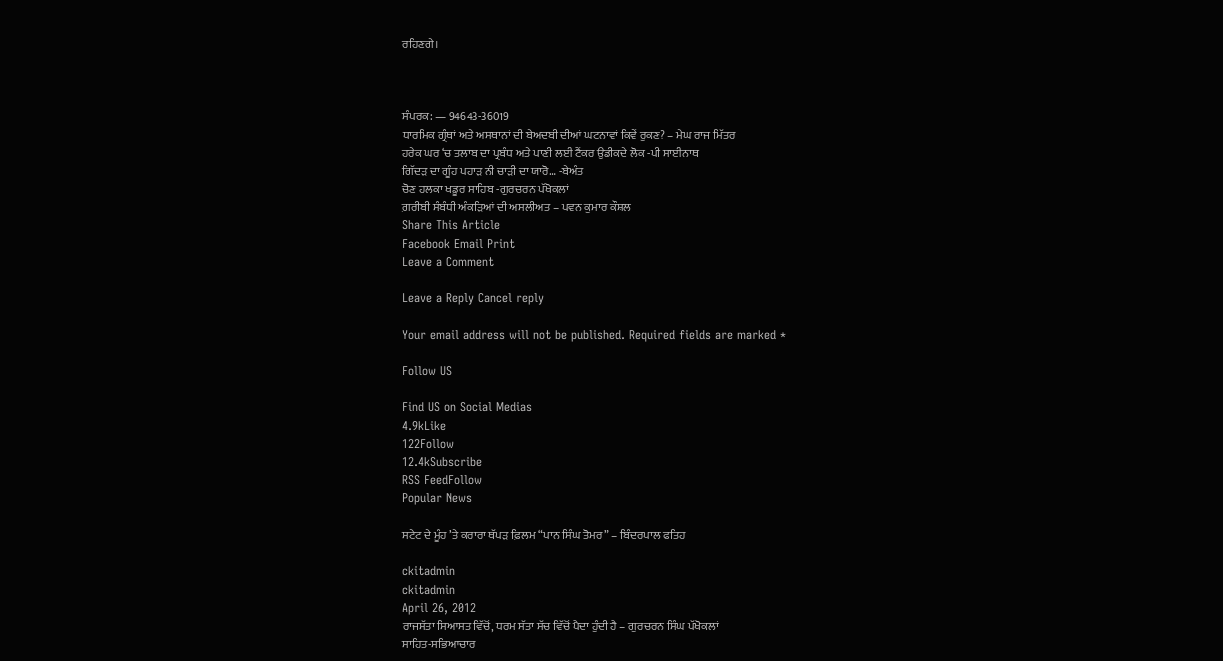ਰਹਿਣਗੇ।



ਸੰਪਰਕ: — 94643-36019
ਧਾਰਮਿਕ ਗ੍ਰੰਥਾਂ ਅਤੇ ਅਸਥਾਨਾਂ ਦੀ ਬੇਅਦਬੀ ਦੀਆਂ ਘਟਨਾਵਾਂ ਕਿਵੇਂ ਰੁਕਣ? – ਮੇਘ ਰਾਜ ਮਿੱਤਰ
ਹਰੇਕ ਘਰ ‘ਚ ਤਲਾਬ ਦਾ ਪ੍ਰਬੰਧ ਅਤੇ ਪਾਣੀ ਲਈ ਟੈਂਕਰ ਉਡੀਕਦੇ ਲੋਕ -ਪੀ ਸਾਈਨਾਥ
ਗਿੱਦੜ ਦਾ ਗੂੰਹ ਪਹਾੜ ਨੀ ਚਾੜੀ ਦਾ ਯਾਰੋ… -ਬੇਅੰਤ
ਚੋਣ ਹਲਕਾ ਖਡੂਰ ਸਾਹਿਬ -ਗੁਰਚਰਨ ਪੱਖੋਕਲਾਂ
ਗ਼ਰੀਬੀ ਸੰਬੰਧੀ ਅੰਕੜਿਆਂ ਦੀ ਅਸਲੀਅਤ – ਪਵਨ ਕੁਮਾਰ ਕੌਸ਼ਲ
Share This Article
Facebook Email Print
Leave a Comment

Leave a Reply Cancel reply

Your email address will not be published. Required fields are marked *

Follow US

Find US on Social Medias
4.9kLike
122Follow
12.4kSubscribe
RSS FeedFollow
Popular News

ਸਟੇਟ ਦੇ ਮੂੰਹ ’ਤੇ ਕਰਾਰਾ ਥੱਪੜ ਫ਼ਿਲਮ “ਪਾਨ ਸਿੰਘ ਤੋਮਰ” – ਬਿੰਦਰਪਾਲ ਫਤਿਹ

ckitadmin
ckitadmin
April 26, 2012
ਰਾਜਸੱਤਾ ਸਿਆਸਤ ਵਿੱਚੋਂ, ਧਰਮ ਸੱਤਾ ਸੱਚ ਵਿੱਚੋਂ ਪੈਦਾ ਹੁੰਦੀ ਹੈ – ਗੁਰਚਰਨ ਸਿੰਘ ਪੱਖੋਕਲਾਂ
ਸਾਹਿਤ-ਸਭਿਆਚਾਰ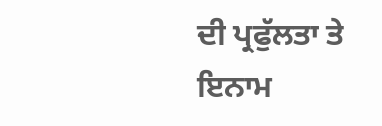ਦੀ ਪ੍ਰਫੁੱਲਤਾ ਤੇ ਇਨਾਮ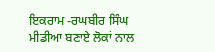ਇਕਰਾਮ -ਰਘਬੀਰ ਸਿੰਘ
ਮੀਡੀਆ ਬਣਾਏ ਲੋਕਾਂ ਨਾਲ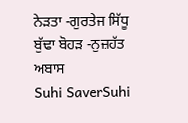ਨੇੜਤਾ -ਗੁਰਤੇਜ ਸਿੱਧੂ
ਬੁੱਢਾ ਬੋਹੜ -ਨੁਜ਼ਹੱਤ ਅਬਾਸ
Suhi SaverSuhi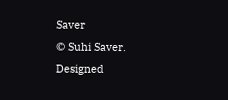Saver
© Suhi Saver. Designed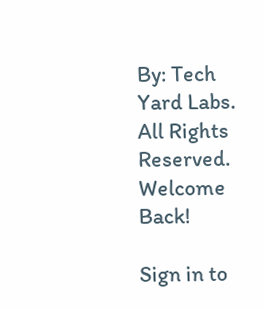By: Tech Yard Labs. All Rights Reserved.
Welcome Back!

Sign in to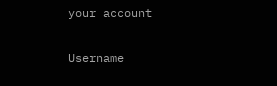your account

Username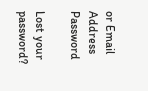or Email Address
Password

Lost your password?